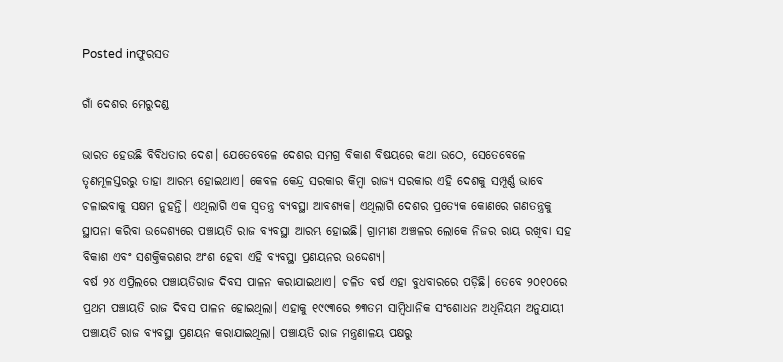Posted inଫୁରସତ

ଗାଁ ଦେଶର ମେରୁଦଣ୍ଡ

ଭାରତ ହେଉଛି ବିବିଧତାର ଦେଶ। ଯେତେବେଳେ ଦେଶର ସମଗ୍ର ବିକାଶ ବିଷୟରେ କଥା ଉଠେ, ସେତେବେଳେ ତୃଣମୂଳସ୍ତରରୁ ତାହା ଆରମ୍ଭ ହୋଇଥାଏ। କେବଳ କେନ୍ଦ୍ର ସରକାର କିମ୍ବା ରାଜ୍ୟ ସରକାର ଏହି ଦେଶକୁ ସମ୍ପୂର୍ଣ୍ଣ ଭାବେ ଚଳାଇବାକୁ ସକ୍ଷମ ନୁହନ୍ତି। ଏଥିଲାଗି ଏକ ସ୍ବତନ୍ତ୍ର ବ୍ୟବସ୍ଥା ଆବଶ୍ୟକ। ଏଥିଲାଗି ଦେଶର ପ୍ରତ୍ୟେକ କୋଣରେ ଗଣତନ୍ତ୍ରକୁ ସ୍ଥାପନା କରିବା ଉଦ୍ଦେଶ୍ୟରେ ପଞ୍ଚାୟତି ରାଜ ବ୍ୟବସ୍ଥା ଆରମ୍ଭ ହୋଇଛି। ଗ୍ରାମୀଣ ଅଞ୍ଚଳର ଲୋକେ ନିଜର ରାୟ ରଖିବା ସହ ବିକାଶ ଏବଂ ସଶକ୍ତିକରଣର ଅଂଶ ହେବା ଏହି ବ୍ୟବସ୍ଥା ପ୍ରଣୟନର ଉଦ୍ଦେଶ୍ୟ।
ବର୍ଷ ୨୪ ଏପ୍ରିଲରେ ପଞ୍ଚାୟତିରାଜ ଦିବସ ପାଳନ କରାଯାଇଥାଏ। ଚଳିତ ବର୍ଷ ଏହା ବୁଧବାରରେ ପଡ଼ିଛି। ତେବେ ୨୦୧୦ରେ ପ୍ରଥମ ପଞ୍ଚାୟତି ରାଜ ଦିବସ ପାଳନ ହୋଇଥିଲା। ଏହାକୁ ୧୯୯୩ରେ ୭୩ତମ ସାମ୍ବିଧାନିକ ସଂଶୋଧନ ଅଧିନିୟମ ଅନୁଯାୟୀ ପଞ୍ଚାୟତି ରାଜ ବ୍ୟବସ୍ଥା ପ୍ରଣୟନ କରାଯାଇଥିଲା। ପଞ୍ଚାୟତି ରାଜ ମନ୍ତ୍ରଣାଳୟ ପକ୍ଷରୁ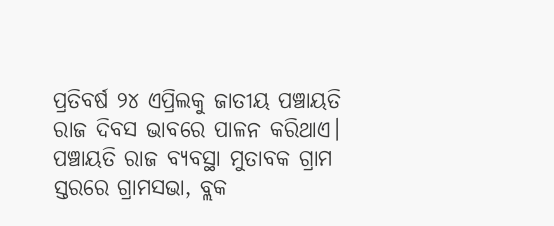ପ୍ରତିବର୍ଷ ୨୪ ଏପ୍ରିଲକୁ ଜାତୀୟ ପଞ୍ଚାୟତି ରାଜ ଦିବସ ଭାବରେ ପାଳନ କରିଥାଏ। ପଞ୍ଚାୟତି ରାଜ ବ୍ୟବସ୍ଥା ମୁତାବକ ଗ୍ରାମ ସ୍ତରରେ ଗ୍ରାମସଭା, ବ୍ଲକ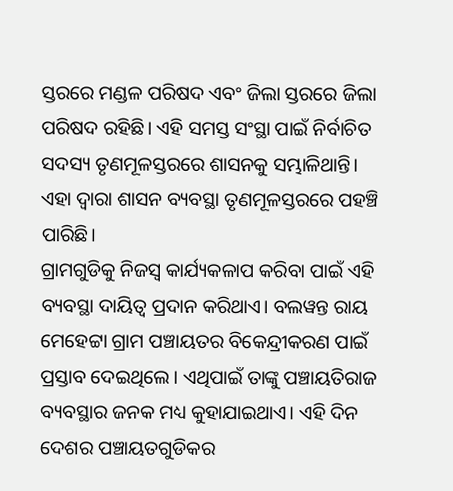ସ୍ତରରେ ମଣ୍ଡଳ ପରିଷଦ ଏବଂ ଜିଲା ସ୍ତରରେ ଜିଲା ପରିଷଦ ରହିଛି। ଏହି ସମସ୍ତ ସଂସ୍ଥା ପାଇଁ ନିର୍ବାଚିତ ସଦସ୍ୟ ତୃଣମୂଳସ୍ତରରେ ଶାସନକୁ ସମ୍ଭାଳିଥାନ୍ତି। ଏହା ଦ୍ୱାରା ଶାସନ ବ୍ୟବସ୍ଥା ତୃଣମୂଳସ୍ତରରେ ପହଞ୍ଚି ପାରିଛି।
ଗ୍ରାମଗୁଡିକୁ ନିଜସ୍ବ କାର୍ଯ୍ୟକଳାପ କରିବା ପାଇଁ ଏହି ବ୍ୟବସ୍ଥା ଦାୟିତ୍ୱ ପ୍ରଦାନ କରିଥାଏ। ବଲୱନ୍ତ ରାୟ ମେହେଟ୍ଟା ଗ୍ରାମ ପଞ୍ଚାୟତର ବିକେନ୍ଦ୍ରୀକରଣ ପାଇଁ ପ୍ରସ୍ତାବ ଦେଇଥିଲେ। ଏଥିପାଇଁ ତାଙ୍କୁ ପଞ୍ଚାୟତିରାଜ ବ୍ୟବସ୍ଥାର ଜନକ ମଧ୍ୟ କୁହାଯାଇଥାଏ। ଏହି ଦିନ ଦେଶର ପଞ୍ଚାୟତଗୁଡିକର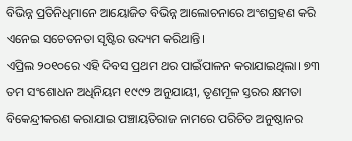ବିଭିନ୍ନ ପ୍ରତିନିଧିମାନେ ଆୟୋଜିତ ବିଭିନ୍ନ ଆଲୋଚନାରେ ଅଂଶଗ୍ରହଣ କରି ଏନେଇ ସଚେତନତା ସୃଷ୍ଟିର ଉଦ୍ୟମ କରିଥାନ୍ତି।
ଏପ୍ରିଲ ୨୦୧୦ରେ ଏହି ଦିବସ ପ୍ରଥମ ଥର ପାଇଁପାଳନ କରାଯାଇଥିଲା। ୭୩ ତମ ସଂଶୋଧନ ଅଧିନିୟମ ୧୯୯୨ ଅନୁଯାୟୀ, ତୃଣମୂଳ ସ୍ତରର କ୍ଷମତା ବିକେନ୍ଦ୍ରୀକରଣ କରାଯାଇ ପଞ୍ଚାୟତିରାଜ ନାମରେ ପରିଚିତ ଅନୁଷ୍ଠାନର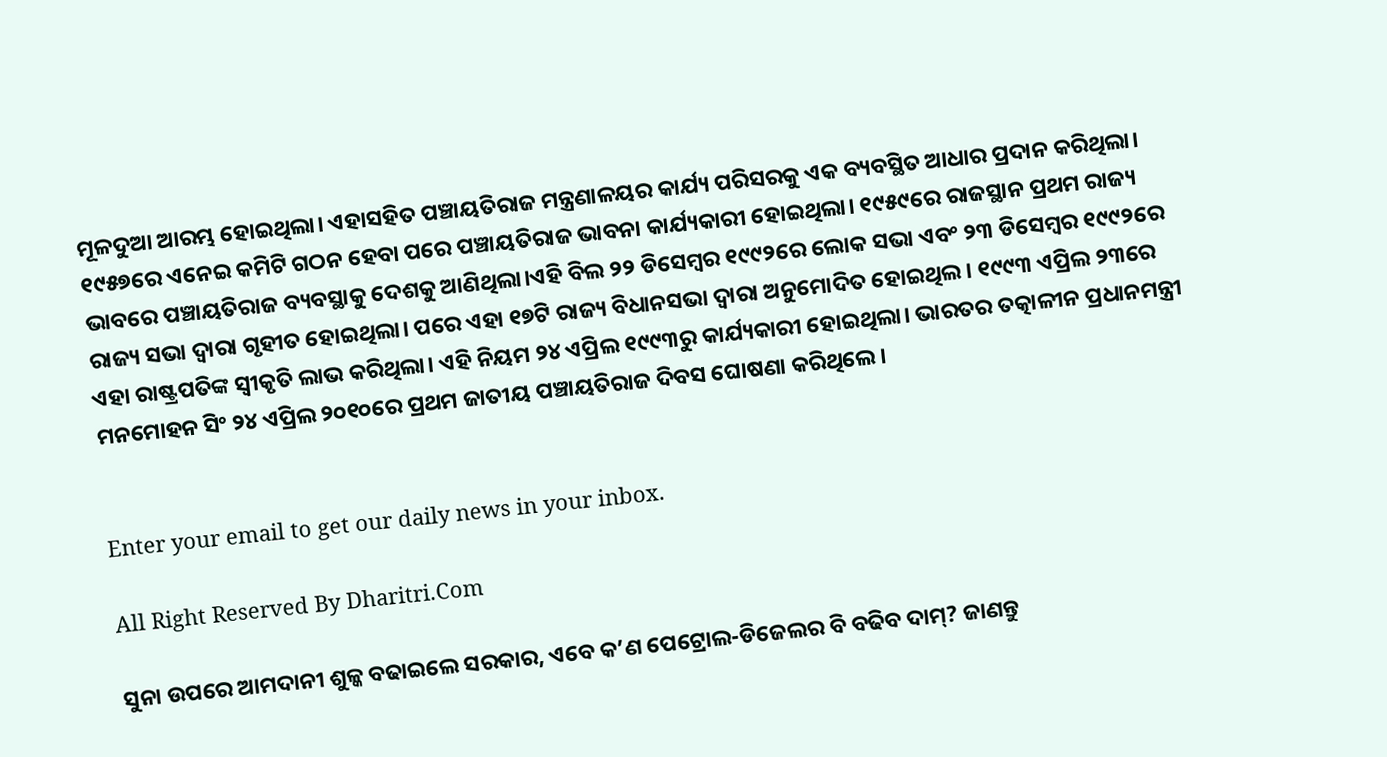ମୂଳଦୁଆ ଆରମ୍ଭ ହୋଇଥିଲା। ଏହାସହିତ ପଞ୍ଚାୟତିରାଜ ମନ୍ତ୍ରଣାଳୟର କାର୍ଯ୍ୟ ପରିସରକୁ ଏକ ବ୍ୟବସ୍ଥିତ ଆଧାର ପ୍ରଦାନ କରିଥିଲା। ୧୯୫୭ରେ ଏନେଇ କମିଟି ଗଠନ ହେବା ପରେ ପଞ୍ଚାୟତିରାଜ ଭାବନା କାର୍ଯ୍ୟକାରୀ ହୋଇଥିଲା। ୧୯୫୯ରେ ରାଜସ୍ଥାନ ପ୍ରଥମ ରାଜ୍ୟ ଭାବରେ ପଞ୍ଚାୟତିରାଜ ବ୍ୟବସ୍ଥାକୁ ଦେଶକୁ ଆଣିଥିଲା।ଏହି ବିଲ ୨୨ ଡିସେମ୍ବର ୧୯୯୨ରେ ଲୋକ ସଭା ଏବଂ ୨୩ ଡିସେମ୍ବର ୧୯୯୨ରେ ରାଜ୍ୟ ସଭା ଦ୍ୱାରା ଗୃହୀତ ହୋଇଥିଲା। ପରେ ଏହା ୧୭ଟି ରାଜ୍ୟ ବିଧାନସଭା ଦ୍ୱାରା ଅନୁମୋଦିତ ହୋଇଥିଲ। ୧୯୯୩ ଏପ୍ରିଲ ୨୩ରେ ଏହା ରାଷ୍ଟ୍ରପତିଙ୍କ ସ୍ବୀକୃତି ଲାଭ କରିଥିଲା। ଏହି ନିୟମ ୨୪ ଏପ୍ରିଲ ୧୯୯୩ରୁ କାର୍ଯ୍ୟକାରୀ ହୋଇଥିଲା। ଭାରତର ତତ୍କାଳୀନ ପ୍ରଧାନମନ୍ତ୍ରୀ ମନମୋହନ ସିଂ ୨୪ ଏପ୍ରିଲ ୨୦୧୦ରେ ପ୍ରଥମ ଜାତୀୟ ପଞ୍ଚାୟତିରାଜ ଦିବସ ଘୋଷଣା କରିଥିଲେ।


Enter your email to get our daily news in your inbox.

All Right Reserved By Dharitri.Com

ସୁନା ଉପରେ ଆମଦାନୀ ଶୁଳ୍କ ବଢାଇଲେ ସରକାର, ଏବେ କ’ଣ ପେଟ୍ରୋଲ-ଡିଜେଲର ବି ବଢିବ ଦାମ୍‌? ଜାଣନ୍ତୁ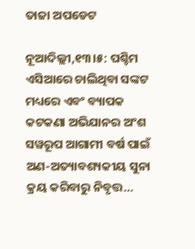ତାଜା ଅପଡେଟ

ନୂଆଦିଲ୍ଲୀ,୧୩।୫: ପଶ୍ଚିମ ଏସିଆରେ ଚାଲିଥିବା ସଙ୍କଟ ମଧ୍ୟରେ ଏବଂ ବ୍ୟାପକ କଟକଣା ଅଭିଯାନର ଅଂଶ ସୱରୂପ ଆଗାମୀ ବର୍ଷ ପାଇଁ ଅଣ-ଅତ୍ୟାବଶ୍ୟକୀୟ ସୁନା କ୍ରୟ କରିବାରୁ ନିବୃତ୍ତ…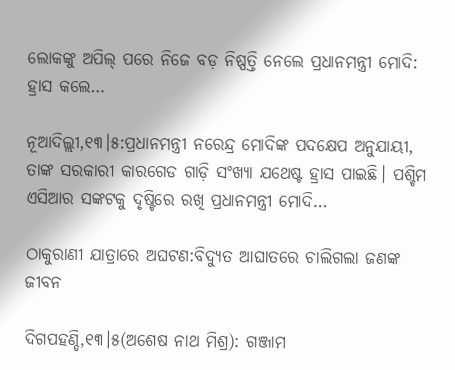ଲୋକଙ୍କୁ ଅପିଲ୍‌ ପରେ ନିଜେ ବଡ଼ ନିଷ୍ପତ୍ତି ନେଲେ ପ୍ରଧାନମନ୍ତ୍ରୀ ମୋଦି: ହ୍ରାସ କଲେ…

ନୂଆଦିଲ୍ଲୀ,୧୩।୫:ପ୍ରଧାନମନ୍ତ୍ରୀ ନରେନ୍ଦ୍ର ମୋଦିଙ୍କ ପଦକ୍ଷେପ ଅନୁଯାୟୀ, ତାଙ୍କ ସରକାରୀ କାରଗେଡ ଗାଡ଼ି ସଂଖ୍ୟା ଯଥେଷ୍ଟ ହ୍ରାସ ପାଇଛି। ପଶ୍ଚିମ ଏସିଆର ସଙ୍କଟକୁ ଦୃଷ୍ଟିରେ ରଖି ପ୍ରଧାନମନ୍ତ୍ରୀ ମୋଦି…

ଠାକୁରାଣୀ ଯାତ୍ରାରେ ଅଘଟଣ:ବିଦ୍ୟୁତ ଆଘାତରେ ଚାଲିଗଲା ଜଣଙ୍କ ଜୀବନ

ଦିଗପହଣ୍ଡି,୧୩।୫(ଅଶେଷ ନାଥ ମିଶ୍ର): ଗଞ୍ଜାମ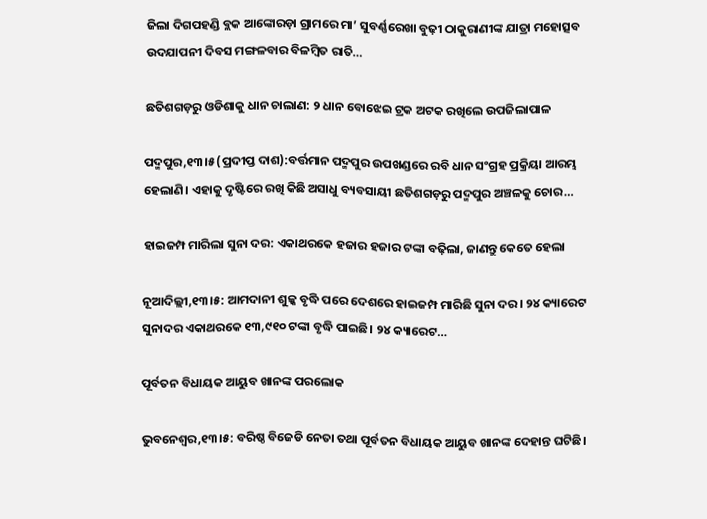ଜିଲା ଦିଗପହଣ୍ଡି ବ୍ଲକ ଆଙ୍କୋରଡ଼ା ଗ୍ରାମରେ ମା’ ସୁବର୍ଣ୍ଣରେଖା ବୁଢ଼ୀ ଠାକୁରାଣୀଙ୍କ ଯାତ୍ରା ମହୋତ୍ସବ ଉଦଯାପନୀ ଦିବସ ମଙ୍ଗଳବାର ବିଳମ୍ବିତ ରାତି…

ଛତିଶଗଡ଼ରୁ ଓଡିଶାକୁ ଧାନ ଚାଲାଣ: ୨ ଧାନ ବୋଝେଇ ଟ୍ରକ ଅଟକ ରଖିଲେ ଉପଜିଲାପାଳ

ପଦ୍ମପୁର,୧୩।୫(ପ୍ରଦୀପ୍ତ ଦାଶ):ବର୍ତ୍ତମାନ ପଦ୍ମପୁର ଉପଖଣ୍ଡରେ ରବି ଧାନ ସଂଗ୍ରହ ପ୍ରକ୍ରିୟା ଆରମ୍ଭ ହେଲାଣି। ଏହାକୁ ଦୃଷ୍ଟିରେ ରଖି କିଛି ଅସାଧୁ ବ୍ୟବସାୟୀ ଛତିଶଗଡ଼ରୁ ପଦ୍ମପୁର ଅଞ୍ଚଳକୁ ଚୋର…

ହାଇଜମ୍ପ ମାରିଲା ସୁନା ଦର: ଏକାଥରକେ ହଜାର ହଜାର ଟଙ୍କା ବଢ଼ିଲା, ଜାଣନ୍ତୁ କେତେ ହେଲା

ନୂଆଦିଲ୍ଲୀ,୧୩।୫: ଆମଦାନୀ ଶୁଳ୍କ ବୃଦ୍ଧି ପରେ ଦେଶରେ ହାଇଜମ୍ପ ମାରିଛି ସୁନା ଦର। ୨୪ କ୍ୟାରେଟ ସୁନାଦର ଏକାଥରକେ ୧୩,୯୧୦ ଟଙ୍କା ବୃଦ୍ଧି ପାଇଛି। ୨୪ କ୍ୟାରେଟ…

ପୂର୍ବତନ ବିଧାୟକ ଆୟୁବ ଖାନଙ୍କ ପରଲୋକ

ଭୁବନେଶ୍ୱର,୧୩।୫: ବରିଷ୍ଠ ବିଜେଡି ନେତା ତଥା ପୂର୍ବତନ ବିଧାୟକ ଆୟୁବ ଖାନଙ୍କ ଦେହାନ୍ତ ଘଟିଛି।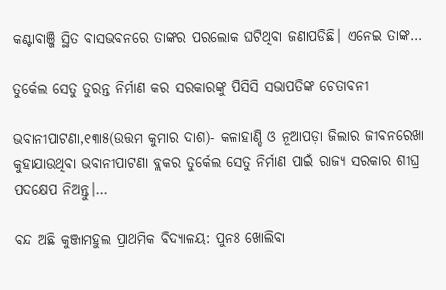କଣ୍ଟାବାଞ୍ଜି ସ୍ଥିତ ବାସଭବନରେ ତାଙ୍କର ପରଲୋକ ଘଟିଥିବା ଜଣାପଡିଛି। ଏନେଇ ତାଙ୍କ…

ତୁର୍କେଲ ସେତୁ ତୁରନ୍ତ ନିର୍ମାଣ କର ସରକାରଙ୍କୁ ପିସିସି ସଭାପତିଙ୍କ ଚେତାବନୀ

ଭବାନୀପାଟଣା,୧୩ା୫(ଉତ୍ତମ କୁମାର ଦାଶ)- କଳାହାଣ୍ଡି ଓ ନୂଆପଡ଼ା ଜିଲାର ଜୀବନରେଖା କୁହାଯାଉଥିବା ଭବାନୀପାଟଣା ବ୍ଲକର ତୁର୍କେଲ ସେତୁ ନିର୍ମାଣ ପାଇଁ ରାଜ୍ୟ ସରକାର ଶୀଘ୍ର ପଦକ୍ଷେପ ନିଅନ୍ତୁ।…

ବନ୍ଦ ଅଛି କୁଞ୍ଜାମହୁଲ ପ୍ରାଥମିକ ବିଦ୍ୟାଳୟ: ପୁନଃ ଖୋଲିବା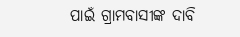ପାଇଁ ଗ୍ରାମବାସୀଙ୍କ ଦାବି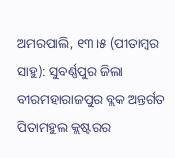ଅମରପାଲି, ୧୩।୫ (ପୀତାମ୍ବର ସାହୁ): ସୁବର୍ଣ୍ଣପୁର ଜିଲା ବୀରମହାରାଜପୁର ବ୍ଲକ ଅନ୍ତର୍ଗତ ପିତାମହୁଲ କ୍ଲଷ୍ଟରର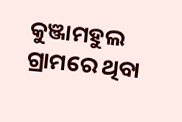କୁଞ୍ଜାମହୁଲ ଗ୍ରାମରେ ଥିବା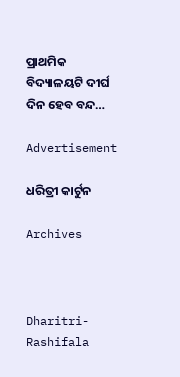ପ୍ରାଥମିକ ବିଦ୍ୟାଳୟଟି ଦୀର୍ଘ ଦିନ ହେବ ବନ୍ଦ…

Advertisement

ଧରିତ୍ରୀ କାର୍ଟୁନ

Archives



Dharitri-Rashifala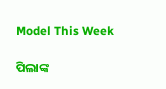Model This Week

ପିଲାଙ୍କ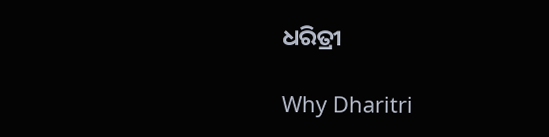ଧରିତ୍ରୀ

Why Dharitri